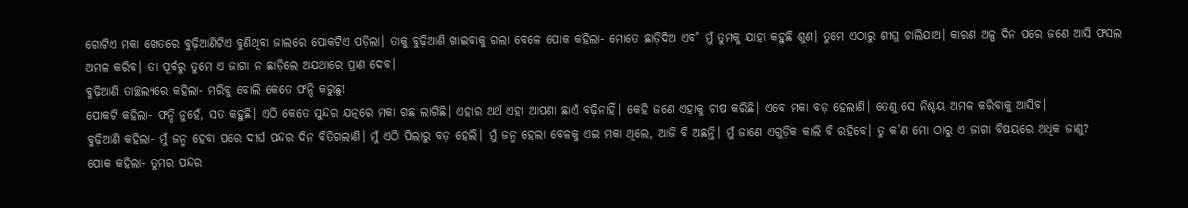ଗୋଟିଏ ମକା ଖେତରେ ବୁଢ଼ିଆଣିଟିଏ ବୁଣିଥିବା ଜାଲରେ ପୋକଟିଏ ପଡ଼ିଲା। ତାକୁ ବୁଢ଼ିଆଣି ଖାଇବାକୁ ଗଲା ବେଳେ ପୋକ କହିଲା- ମୋତେ ଛାଡ଼ିଦିଅ ଏବ˚ ମୁଁ ତୁମକୁ ଯାହା କହୁଛି ଶୁଣ। ତୁମେ ଏଠାରୁ ଶୀଘ୍ର ଚାଲିଯାଅ। କାରଣ ଅଳ୍ପ ଦିନ ପରେ ଜଣେ ଆସି ଫସଲ ଅମଳ କରିବ। ତା ପୂର୍ବରୁ ତୁମେ ଏ ଜାଗା ନ ଛାଡ଼ିଲେ ଅଯଥାରେ ପ୍ରାଣ ଦେବ।
ବୁଢ଼ିଆଣି ତାଚ୍ଛଲ୍ୟରେ କହିଲା- ମରିବୁ ବୋଲି କେତେ ଫନ୍ଦି କରୁଛୁ!
ପୋକଟି କହିଲା- ଫନ୍ଦି ନୁହେଁ, ସତ କହୁଛି। ଏଠି କେତେ ସୁନ୍ଦର ଯତ୍ନରେ ମକା ଗଛ ଲାଗିଛି। ଏହାର ଅର୍ଥ ଏହା ଆପଣା ଛାଏଁ ବଢ଼ିନାହିଁ। କେହି ଜଣେ ଏହାକୁ ଚାଷ କରିଛି। ଏବେ ମକା ବଡ଼ ହେଲାଣି। ତେଣୁ ସେ ନିଶ୍ଚୟ ଅମଳ କରିବାକୁ ଆସିବ।
ବୁଢ଼ିଆଣି କହିଲା- ମୁଁ ଜନ୍ମ ହେବା ପରେ ଦୀର୍ଘ ପନ୍ଦର ଦିନ ବିତିଗଲାଣି। ମୁଁ ଏଠି ପିଲାରୁ ବଡ଼ ହେଲି। ମୁଁ ଜନ୍ମ ହେଲା ବେଳକୁ ଏଇ ମକା ଥିଲେ, ଆଜି ବି ଅଛନ୍ତି। ମୁଁ ଜାଣେ ଏଗୁଡ଼ିକ କାଲି ବି ରହିବେ। ତୁ କ’ଣ ମୋ ଠାରୁ ଏ ଜାଗା ବିଷୟରେ ଅଧିକ ଜାଣୁ?
ପୋକ କହିଲା- ତୁମର ପନ୍ଦର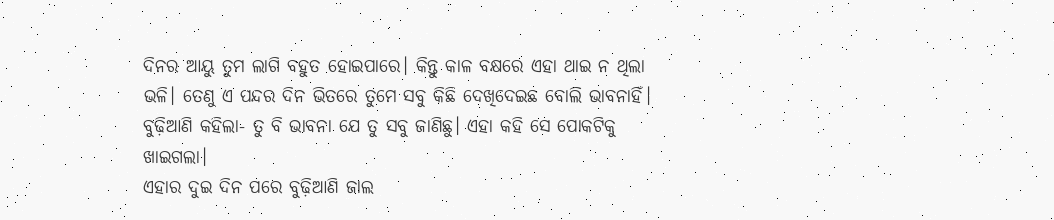ଦିନର ଆୟୁ ତୁମ ଲାଗି ବହୁତ ହୋଇପାରେ। କିନ୍ତୁ କାଳ ବକ୍ଷରେ ଏହା ଥାଇ ନ ଥିଲା ଭଳି। ତେଣୁ ଏ ପନ୍ଦର ଦିନ ଭିତରେ ତୁମେ ସବୁ କିଛି ଦେଖିଦେଇଛ ବୋଲି ଭାବନାହିଁ।
ବୁଢ଼ିଆଣି କହିଲା- ତୁ ବି ଭାବନା ଯେ ତୁ ସବୁ ଜାଣିଛୁ। ଏହା କହି ସେ ପୋକଟିକୁ ଖାଇଗଲା।
ଏହାର ଦୁଇ ଦିନ ପରେ ବୁଢ଼ିଆଣି ଜାଲ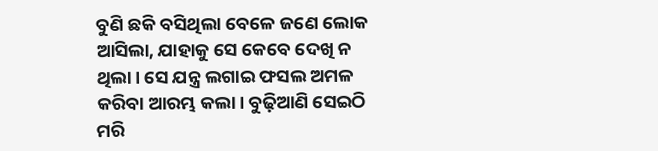ବୁଣି ଛକି ବସିଥିଲା ବେଳେ ଜଣେ ଲୋକ ଆସିଲା, ଯାହାକୁ ସେ କେବେ ଦେଖି ନ ଥିଲା। ସେ ଯନ୍ତ୍ର ଲଗାଇ ଫସଲ ଅମଳ କରିବା ଆରମ୍ଭ କଲା। ବୁଢ଼ିଆଣି ସେଇଠି ମରି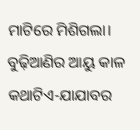ମାଟିରେ ମିଶିଗଲା।
ବୁଢ଼ିଆଣିର ଆୟୁ କାଳ
କଥାଟିଏ-ଯାଯାବର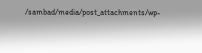/sambad/media/post_attachments/wp-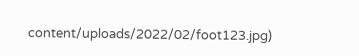content/uploads/2022/02/foot123.jpg)